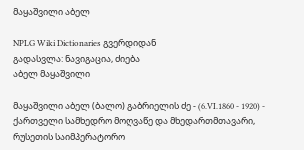მაყაშვილი აბელ

NPLG Wiki Dictionaries გვერდიდან
გადასვლა: ნავიგაცია, ძიება
აბელ მაყაშვილი

მაყაშვილი აბელ (ბალო) გაბრიელის ძე - (6.VI.1860 - 1920) - ქართველი სამხედრო მოღვაწე და მხედართმთავარი, რუსეთის საიმპერატორო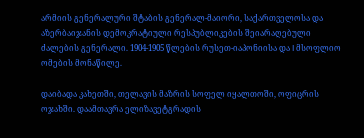არმიის გენერალური შტაბის გენერალ-მაიორი, საქართველოსა და აზერბაიჯანის დემოკრატიული რესპუბლიკების შეიარაღებული ძალების გენერალი. 1904-1905 წლების რუსეთ-იაპონიისა და I მსოფლიო ომების მონაწილე.

დაიბადა კახეთში, თელავის მაზრის სოფელ იყალთოში, ოფიცრის ოჯახში. დაამთავრა ელიზავეტგრადის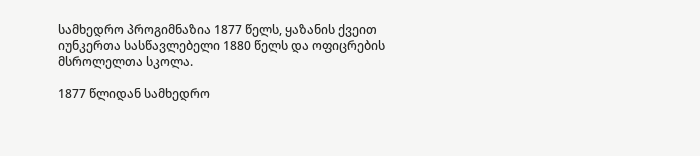სამხედრო პროგიმნაზია 1877 წელს, ყაზანის ქვეით იუნკერთა სასწავლებელი 1880 წელს და ოფიცრების მსროლელთა სკოლა.

1877 წლიდან სამხედრო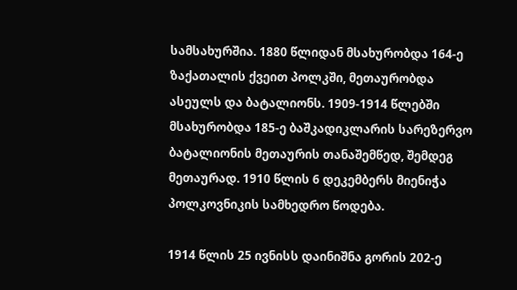სამსახურშია. 1880 წლიდან მსახურობდა 164-ე ზაქათალის ქვეით პოლკში, მეთაურობდა ასეულს და ბატალიონს. 1909-1914 წლებში მსახურობდა 185-ე ბაშკადიკლარის სარეზერვო ბატალიონის მეთაურის თანაშემწედ, შემდეგ მეთაურად. 1910 წლის 6 დეკემბერს მიენიჭა პოლკოვნიკის სამხედრო წოდება.

1914 წლის 25 ივნისს დაინიშნა გორის 202-ე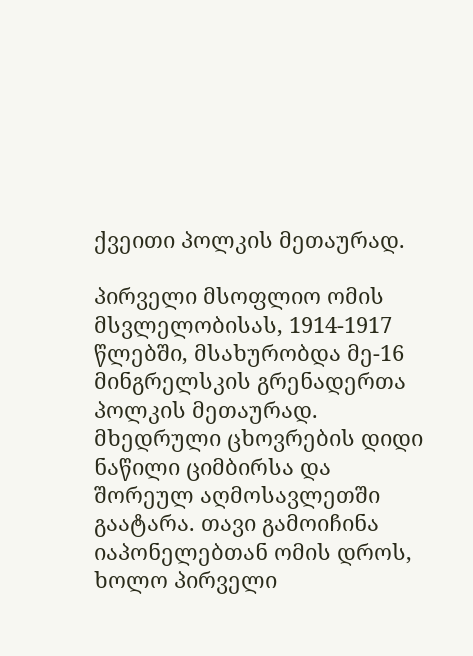ქვეითი პოლკის მეთაურად.

პირველი მსოფლიო ომის მსვლელობისას, 1914-1917 წლებში, მსახურობდა მე-16 მინგრელსკის გრენადერთა პოლკის მეთაურად. მხედრული ცხოვრების დიდი ნაწილი ციმბირსა და შორეულ აღმოსავლეთში გაატარა. თავი გამოიჩინა იაპონელებთან ომის დროს, ხოლო პირველი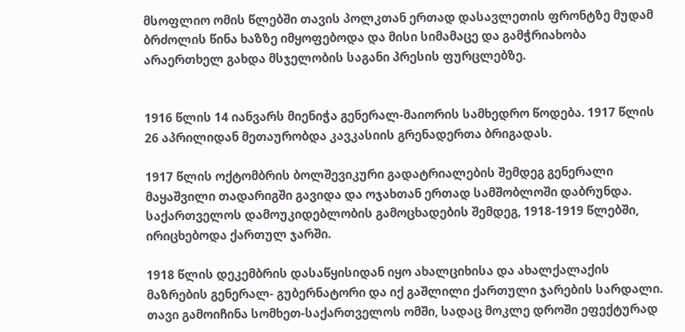მსოფლიო ომის წლებში თავის პოლკთან ერთად დასავლეთის ფრონტზე მუდამ ბრძოლის წინა ხაზზე იმყოფებოდა და მისი სიმამაცე და გამჭრიახობა არაერთხელ გახდა მსჯელობის საგანი პრესის ფურცლებზე.


1916 წლის 14 იანვარს მიენიჭა გენერალ-მაიორის სამხედრო წოდება. 1917 წლის 26 აპრილიდან მეთაურობდა კავკასიის გრენადერთა ბრიგადას.

1917 წლის ოქტომბრის ბოლშევიკური გადატრიალების შემდეგ გენერალი მაყაშვილი თადარიგში გავიდა და ოჯახთან ერთად სამშობლოში დაბრუნდა. საქართველოს დამოუკიდებლობის გამოცხადების შემდეგ, 1918-1919 წლებში, ირიცხებოდა ქართულ ჯარში.

1918 წლის დეკემბრის დასაწყისიდან იყო ახალციხისა და ახალქალაქის მაზრების გენერალ- გუბერნატორი და იქ გაშლილი ქართული ჯარების სარდალი. თავი გამოიჩინა სომხეთ-საქართველოს ომში, სადაც მოკლე დროში ეფექტურად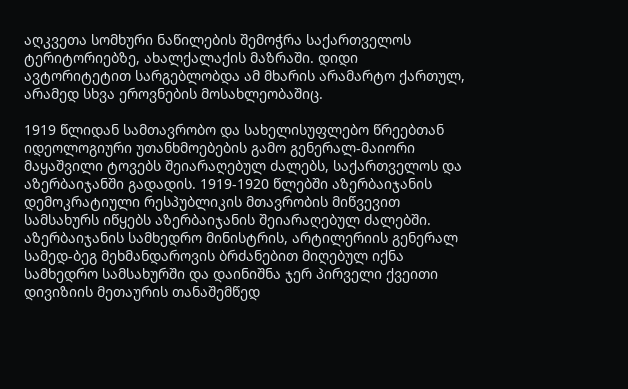აღკვეთა სომხური ნაწილების შემოჭრა საქართველოს ტერიტორიებზე, ახალქალაქის მაზრაში. დიდი ავტორიტეტით სარგებლობდა ამ მხარის არამარტო ქართულ, არამედ სხვა ეროვნების მოსახლეობაშიც.

1919 წლიდან სამთავრობო და სახელისუფლებო წრეებთან იდეოლოგიური უთანხმოებების გამო გენერალ-მაიორი მაყაშვილი ტოვებს შეიარაღებულ ძალებს, საქართველოს და აზერბაიჯანში გადადის. 1919-1920 წლებში აზერბაიჯანის დემოკრატიული რესპუბლიკის მთავრობის მიწვევით სამსახურს იწყებს აზერბაიჯანის შეიარაღებულ ძალებში. აზერბაიჯანის სამხედრო მინისტრის, არტილერიის გენერალ სამედ-ბეგ მეხმანდაროვის ბრძანებით მიღებულ იქნა სამხედრო სამსახურში და დაინიშნა ჯერ პირველი ქვეითი დივიზიის მეთაურის თანაშემწედ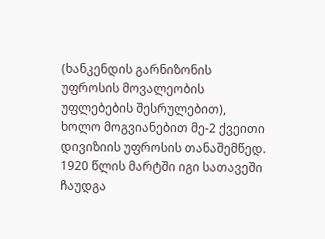(ხანკენდის გარნიზონის უფროსის მოვალეობის უფლებების შესრულებით), ხოლო მოგვიანებით მე-2 ქვეითი დივიზიის უფროსის თანაშემწედ. 1920 წლის მარტში იგი სათავეში ჩაუდგა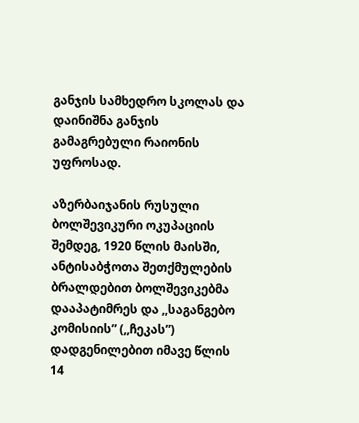განჯის სამხედრო სკოლას და დაინიშნა განჯის გამაგრებული რაიონის უფროსად.

აზერბაიჯანის რუსული ბოლშევიკური ოკუპაციის შემდეგ, 1920 წლის მაისში, ანტისაბჭოთა შეთქმულების ბრალდებით ბოლშევიკებმა დააპატიმრეს და ,,საგანგებო კომისიის” (,,ჩეკას”) დადგენილებით იმავე წლის 14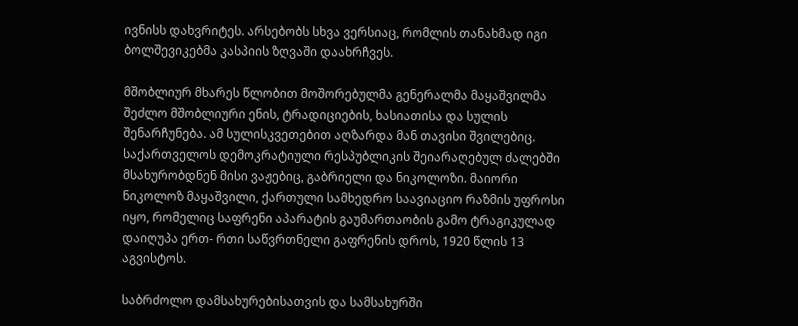ივნისს დახვრიტეს. არსებობს სხვა ვერსიაც, რომლის თანახმად იგი ბოლშევიკებმა კასპიის ზღვაში დაახრჩვეს.

მშობლიურ მხარეს წლობით მოშორებულმა გენერალმა მაყაშვილმა შეძლო მშობლიური ენის, ტრადიციების, ხასიათისა და სულის შენარჩუნება. ამ სულისკვეთებით აღზარდა მან თავისი შვილებიც. საქართველოს დემოკრატიული რესპუბლიკის შეიარაღებულ ძალებში მსახურობდნენ მისი ვაჟებიც, გაბრიელი და ნიკოლოზი. მაიორი ნიკოლოზ მაყაშვილი, ქართული სამხედრო საავიაციო რაზმის უფროსი იყო, რომელიც საფრენი აპარატის გაუმართაობის გამო ტრაგიკულად დაიღუპა ერთ- რთი საწვრთნელი გაფრენის დროს, 1920 წლის 13 აგვისტოს.

საბრძოლო დამსახურებისათვის და სამსახურში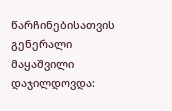წარჩინებისათვის გენერალი მაყაშვილი დაჯილდოვდა: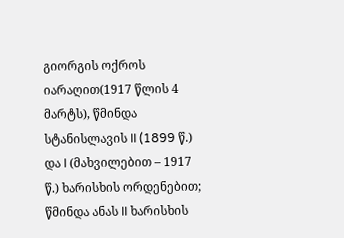გიორგის ოქროს იარაღით(1917 წლის 4 მარტს), წმინდა სტანისლავის II (1899 წ.) და I (მახვილებით – 1917 წ.) ხარისხის ორდენებით; წმინდა ანას II ხარისხის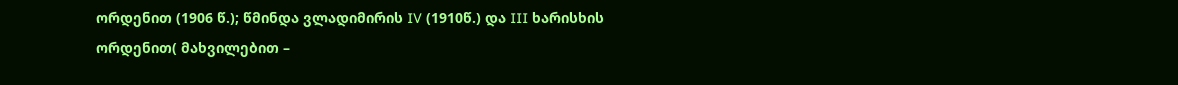ორდენით (1906 წ.); წმინდა ვლადიმირის IV (1910წ.) და III ხარისხის ორდენით( მახვილებით –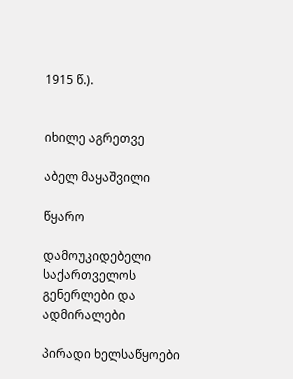1915 წ.).


იხილე აგრეთვე

აბელ მაყაშვილი

წყარო

დამოუკიდებელი საქართველოს გენერლები და ადმირალები

პირადი ხელსაწყოები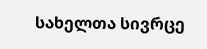სახელთა სივრცე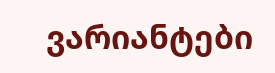ვარიანტები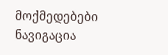მოქმედებები
ნავიგაცია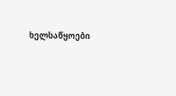ხელსაწყოები